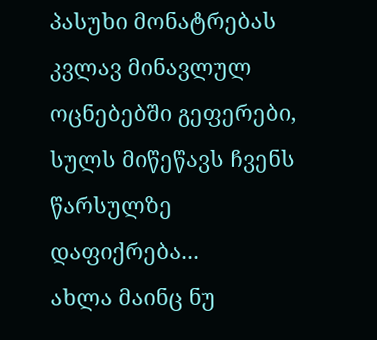პასუხი მონატრებას
კვლავ მინავლულ ოცნებებში გეფერები,
სულს მიწეწავს ჩვენს წარსულზე დაფიქრება...
ახლა მაინც ნუ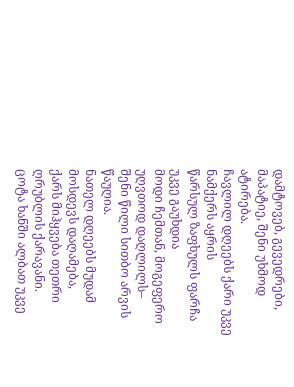დამტოვებ, გევედრები,
მაპატიე, შენი უხმოდ ატირება.
ჩავლილ დღეებს ქარი უკვე ნამქერს აყრის
წარსულ ზაფხულს ფარჩა უკვე გაუხდია
მოდი ჩემთან, მოგეფერო უღვთოდ დაღლილს–
შენი წილი სითბო არვის წაუღია.
ნათელ დღეებს მუდამ მოსდევს დაღამება,
ქარს მიჰყვება თეთრი ღრუბლის ქარავანი.
ცოტა ხანში ალბათ უკვე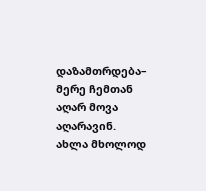დაზამთრდება–
მერე ჩემთან აღარ მოვა აღარავინ.
ახლა მხოლოდ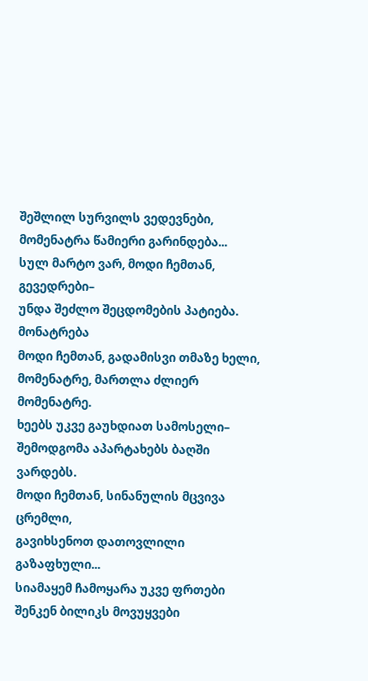შეშლილ სურვილს ვედევნები,
მომენატრა წამიერი გარინდება...
სულ მარტო ვარ, მოდი ჩემთან, გევედრები–
უნდა შეძლო შეცდომების პატიება.
მონატრება
მოდი ჩემთან, გადამისვი თმაზე ხელი,
მომენატრე, მართლა ძლიერ მომენატრე.
ხეებს უკვე გაუხდიათ სამოსელი–
შემოდგომა აპარტახებს ბაღში ვარდებს.
მოდი ჩემთან, სინანულის მცვივა ცრემლი,
გავიხსენოთ დათოვლილი გაზაფხული...
სიამაყემ ჩამოყარა უკვე ფრთები
შენკენ ბილიკს მოვუყვები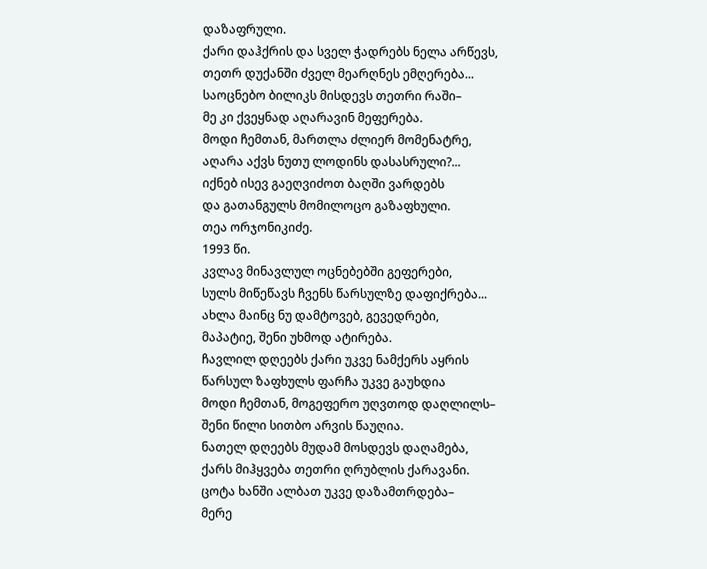დაზაფრული.
ქარი დაჰქრის და სველ ჭადრებს ნელა არწევს,
თეთრ დუქანში ძველ მეარღნეს ემღერება...
საოცნებო ბილიკს მისდევს თეთრი რაში–
მე კი ქვეყნად აღარავინ მეფერება.
მოდი ჩემთან, მართლა ძლიერ მომენატრე,
აღარა აქვს ნუთუ ლოდინს დასასრული?...
იქნებ ისევ გაეღვიძოთ ბაღში ვარდებს
და გათანგულს მომილოცო გაზაფხული.
თეა ორჯონიკიძე.
1993 წი.
კვლავ მინავლულ ოცნებებში გეფერები,
სულს მიწეწავს ჩვენს წარსულზე დაფიქრება...
ახლა მაინც ნუ დამტოვებ, გევედრები,
მაპატიე, შენი უხმოდ ატირება.
ჩავლილ დღეებს ქარი უკვე ნამქერს აყრის
წარსულ ზაფხულს ფარჩა უკვე გაუხდია
მოდი ჩემთან, მოგეფერო უღვთოდ დაღლილს–
შენი წილი სითბო არვის წაუღია.
ნათელ დღეებს მუდამ მოსდევს დაღამება,
ქარს მიჰყვება თეთრი ღრუბლის ქარავანი.
ცოტა ხანში ალბათ უკვე დაზამთრდება–
მერე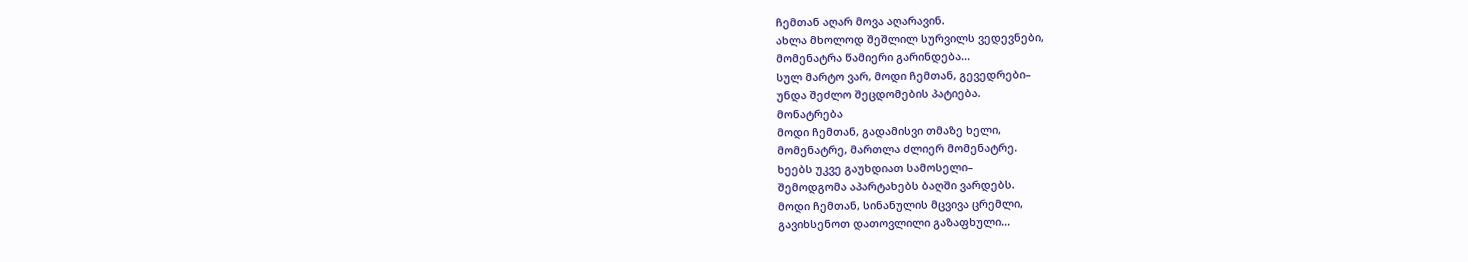ჩემთან აღარ მოვა აღარავინ.
ახლა მხოლოდ შეშლილ სურვილს ვედევნები,
მომენატრა წამიერი გარინდება...
სულ მარტო ვარ, მოდი ჩემთან, გევედრები–
უნდა შეძლო შეცდომების პატიება.
მონატრება
მოდი ჩემთან, გადამისვი თმაზე ხელი,
მომენატრე, მართლა ძლიერ მომენატრე.
ხეებს უკვე გაუხდიათ სამოსელი–
შემოდგომა აპარტახებს ბაღში ვარდებს.
მოდი ჩემთან, სინანულის მცვივა ცრემლი,
გავიხსენოთ დათოვლილი გაზაფხული...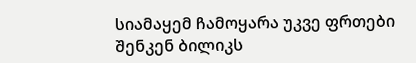სიამაყემ ჩამოყარა უკვე ფრთები
შენკენ ბილიკს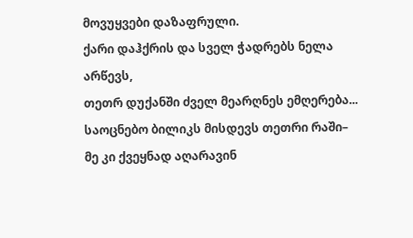მოვუყვები დაზაფრული.
ქარი დაჰქრის და სველ ჭადრებს ნელა არწევს,
თეთრ დუქანში ძველ მეარღნეს ემღერება...
საოცნებო ბილიკს მისდევს თეთრი რაში–
მე კი ქვეყნად აღარავინ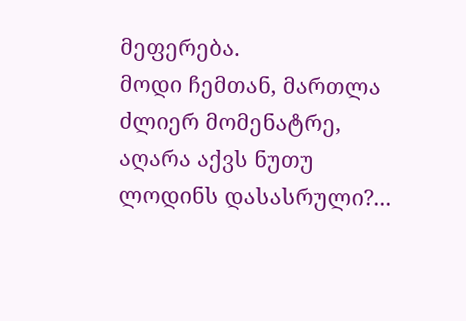მეფერება.
მოდი ჩემთან, მართლა ძლიერ მომენატრე,
აღარა აქვს ნუთუ ლოდინს დასასრული?...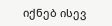იქნებ ისევ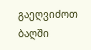გაეღვიძოთ ბაღში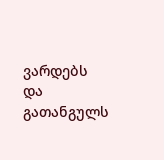ვარდებს
და გათანგულს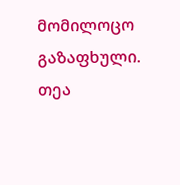მომილოცო გაზაფხული.
თეა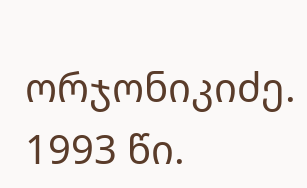ორჯონიკიძე.
1993 წი.